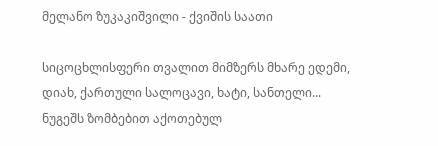მელანო ზუკაკიშვილი - ქვიშის საათი

სიცოცხლისფერი თვალით მიმზერს მხარე ედემი,
დიახ, ქართული სალოცავი, ხატი, სანთელი...
ნუგეშს ზომბებით აქოთებულ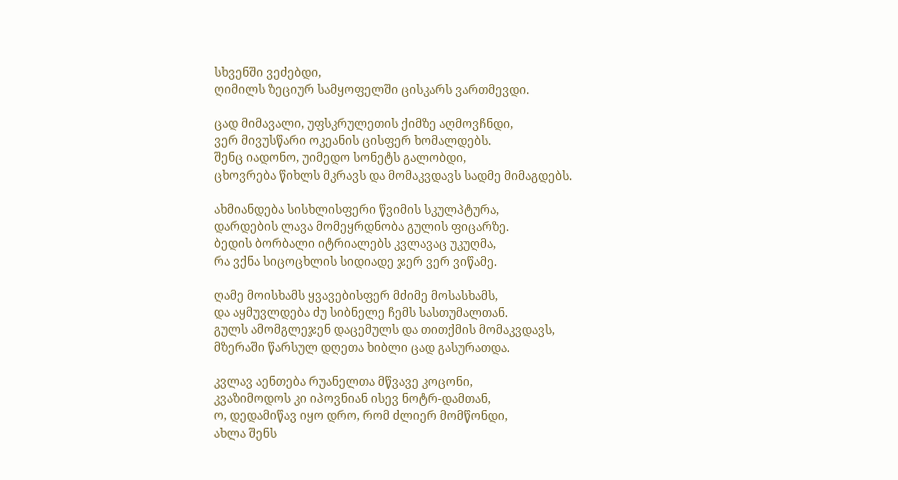სხვენში ვეძებდი,
ღიმილს ზეციურ სამყოფელში ცისკარს ვართმევდი.

ცად მიმავალი, უფსკრულეთის ქიმზე აღმოვჩნდი,
ვერ მივუსწარი ოკეანის ცისფერ ხომალდებს.
შენც იადონო, უიმედო სონეტს გალობდი,
ცხოვრება წიხლს მკრავს და მომაკვდავს სადმე მიმაგდებს.

ახმიანდება სისხლისფერი წვიმის სკულპტურა,
დარდების ლავა მომეყრდნობა გულის ფიცარზე.
ბედის ბორბალი იტრიალებს კვლავაც უკუღმა,
რა ვქნა სიცოცხლის სიდიადე ჯერ ვერ ვიწამე.

ღამე მოისხამს ყვავებისფერ მძიმე მოსასხამს,
და აყმუვლდება ძუ სიბნელე ჩემს სასთუმალთან.
გულს ამომგლეჯენ დაცემულს და თითქმის მომაკვდავს,
მზერაში წარსულ დღეთა ხიბლი ცად გასურათდა.

კვლავ აენთება რუანელთა მწვავე კოცონი,
კვაზიმოდოს კი იპოვნიან ისევ ნოტრ-დამთან,
ო, დედამიწავ იყო დრო, რომ ძლიერ მომწონდი,
ახლა შენს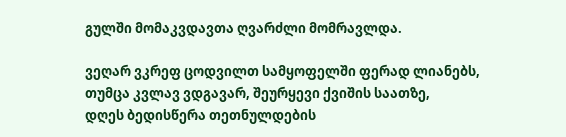გულში მომაკვდავთა ღვარძლი მომრავლდა.

ვეღარ ვკრეფ ცოდვილთ სამყოფელში ფერად ლიანებს,
თუმცა კვლავ ვდგავარ, შეურყევი ქვიშის საათზე,
დღეს ბედისწერა თეთნულდების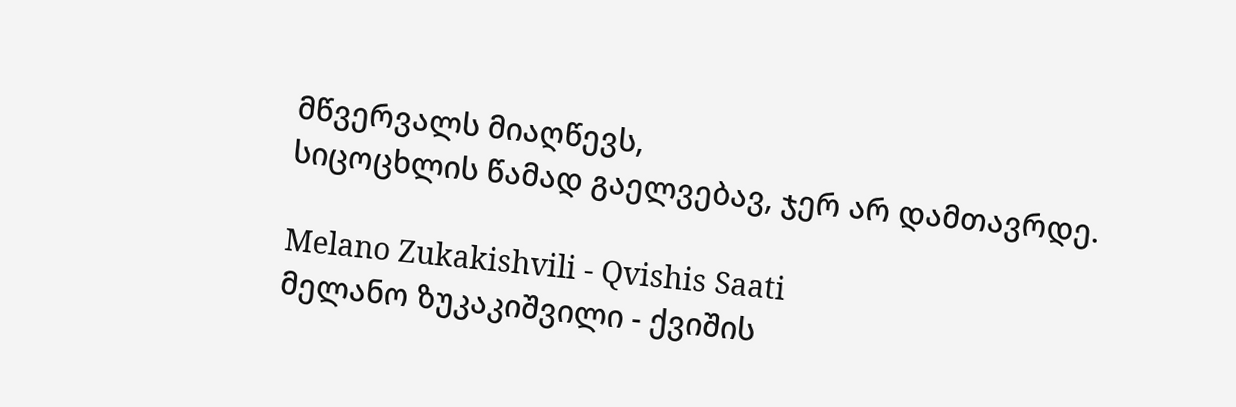მწვერვალს მიაღწევს,
სიცოცხლის წამად გაელვებავ, ჯერ არ დამთავრდე.

Melano Zukakishvili - Qvishis Saati
მელანო ზუკაკიშვილი - ქვიშის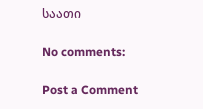საათი

No comments:

Post a Comment